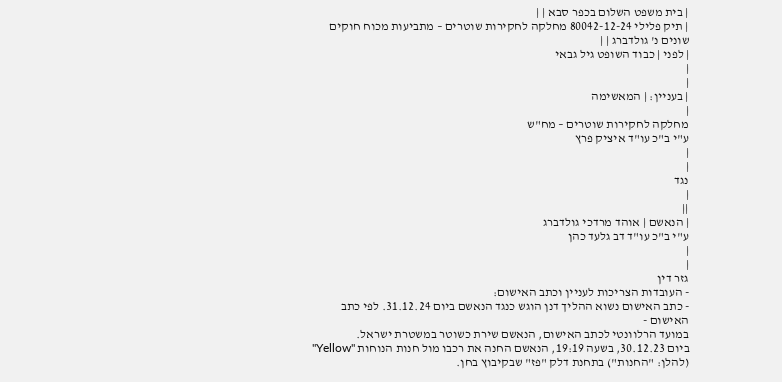| בית משפט השלום בכפר סבא | |
| תיק פלילי 80042-12-24 מחלקה לחקירות שוטרים – מתביעות מכוח חוקים שונים נ' גולדברג | |
| לפני | כבוד השופט גיל גבאי
|
|
| בעניין: | המאשימה
|
מחלקה לחקירות שוטרים – מח"ש
ע"י ב"כ עו"ד איציק פרץ
|
|
נגד
|
||
| הנאשם | אוהד מרדכי גולדברג
ע"י ב"כ עו"ד דב גלעד כהן
|
|
גזר דין
- העובדות הצריכות לעניין וכתב האישום:
- כתב האישום נשוא ההליך דנן הוגש כנגד הנאשם ביום 31.12.24. לפי כתב האישום -
במועד הרלוונטי לכתב האישום, הנאשם שירת כשוטר במשטרת ישראל.
ביום 30.12.23, בשעה 19:19, הנאשם החנה את רכבו מול חנות הנוחות "Yellow" (להלן: "החנות") בתחנת דלק "פז" שבקיבוץ בחן.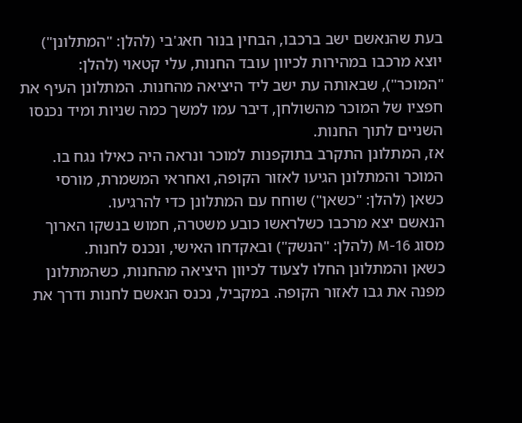בעת שהנאשם ישב ברכבו, הבחין בנור חאג'בי (להלן: "המתלונן") יוצא מרכבו במהירות לכיוון עובד החנות, עלי קטאוי (להלן: "המוכר"), שבאותה עת ישב ליד היציאה מהחנות. המתלונן העיף את חפציו של המוכר מהשולחן, דיבר עמו למשך כמה שניות ומיד נכנסו השניים לתוך החנות.
אז, המתלונן התקרב בתוקפנות למוכר ונראה היה כאילו נגח בו. המוכר והמתלונן הגיעו לאזור הקופה, ואחראי המשמרת, מורסי כשאן (להלן: "כשאן") שוחח עם המתלונן כדי להרגיעו.
הנאשם יצא מרכבו כשלראשו כובע משטרה, חמוש בנשקו הארוך מסוג M-16 (להלן: "הנשק") ובאקדחו האישי, ונכנס לחנות.
כשאן והמתלונן החלו לצעוד לכיוון היציאה מהחנות, כשהמתלונן מפנה את גבו לאזור הקופה. במקביל, נכנס הנאשם לחנות ודרך את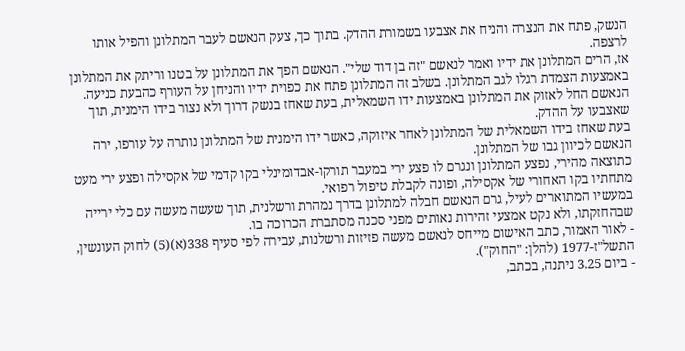הנשק, פתח את הנצרה והניח את אצבעו בשמורת ההדק. בתוך כך, צעק הנאשם לעבר המתלונן והפיל אותו לרצפה.
אז, הרים המתלונן את ידיו ואמר לנאשם "זה בן דוד שלי". הנאשם הפך את המתלונן על בטנו וריתק את המתלונן באמצעות הצמדת רגלו לגב המתלונן. בשלב זה המתלונן פתח את כפוית ידיו והניחן על העורף כהבעת כניעה.
הנאשם החל לאזוק את המתלונן באמצעות ידו השמאלית, בעת שאחז בנשק דרוך ולא נצור בידו הימנית, תוך שאצבעו על ההדק.
בעת שאחז בידו השמאלית של המתלונן לאחר איזוקה, כאשר ידו הימנית של המתלונן נותרה על עורפו, ירה הנאשם לכיוון גבו של המתלונן.
כתוצאה מהירי, נפצע המתלונן ונגרם לו פצע ירי במעבר תורקו-אבדומינלי בקו קדמי של אקסילה ופצע ירי מעט מתחתיו בקו האחורי של אקסילה, ופונה לקבלת טיפול רפואי.
במעשיו המתוארים לעיל, גרם הנאשם חבלה למתלונן בדרך נמהרת ורשלנית, תוך שעשה מעשה עם כלי ירייה שבהחזקתו, ולא נקט אמצעי זהירות נאותים מפני סכנה מסתברת הכרוכה בו.
- לאור האמור, כתב האישום מייחס לנאשם מעשה פזיזות ורשלנות, עבירה לפי סעיף 338(א)(5) לחוק העונשין, התשל"ז-1977 (להלן: "החוק").
- ביום 3.25 ניתנה, בכתב,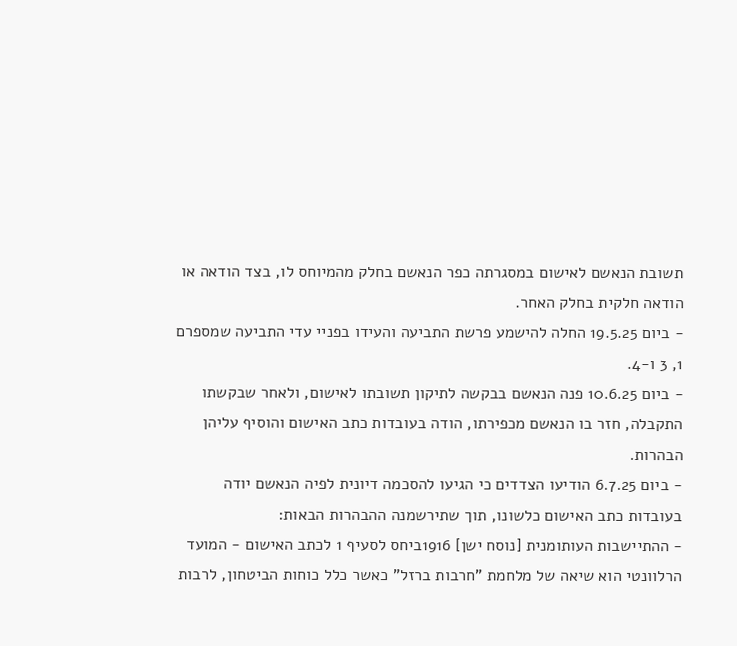תשובת הנאשם לאישום במסגרתה כפר הנאשם בחלק מהמיוחס לו, בצד הודאה או הודאה חלקית בחלק האחר.
- ביום 19.5.25 החלה להישמע פרשת התביעה והעידו בפניי עדי התביעה שמספרם 1, 3 ו-4.
- ביום 10.6.25 פנה הנאשם בבקשה לתיקון תשובתו לאישום, ולאחר שבקשתו התקבלה, חזר בו הנאשם מכפירתו, הודה בעובדות כתב האישום והוסיף עליהן הבהרות.
- ביום 6.7.25 הודיעו הצדדים כי הגיעו להסכמה דיונית לפיה הנאשם יודה בעובדות כתב האישום כלשונו, תוך שתירשמנה ההבהרות הבאות:
- ההתיישבות העותומנית [נוסח ישן] 1916ביחס לסעיף 1 לכתב האישום - המועד הרלוונטי הוא שיאה של מלחמת "חרבות ברזל" כאשר כלל כוחות הביטחון, לרבות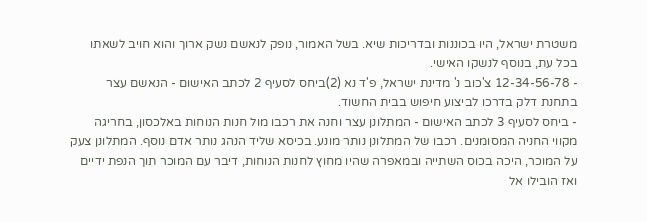משטרת ישראל, היו בכוננות ובדריכות שיא. בשל האמור, נופק לנאשם נשק ארוך והוא חויב לשאתו בכל עת, בנוסף לנשקו האישי.
- 12-34-56-78 צ'כוב נ' מדינת ישראל, פ'ד נא (2)ביחס לסעיף 2 לכתב האישום - הנאשם עצר בתחנת דלק בדרכו לביצוע חיפוש בבית החשוד.
- ביחס לסעיף 3 לכתב האישום - המתלונן עצר וחנה את רכבו מול חנות הנוחות באלכסון, בחריגה מקווי החניה המסומנים. רכבו של המתלונן נותר מונע. בכיסא שליד הנהג נותר אדם נוסף. המתלונן צעק על המוכר, היכה בכוס השתייה ובמאפרה שהיו מחוץ לחנות הנוחות, דיבר עם המוכר תוך הנפת ידיים ואז הובילו אל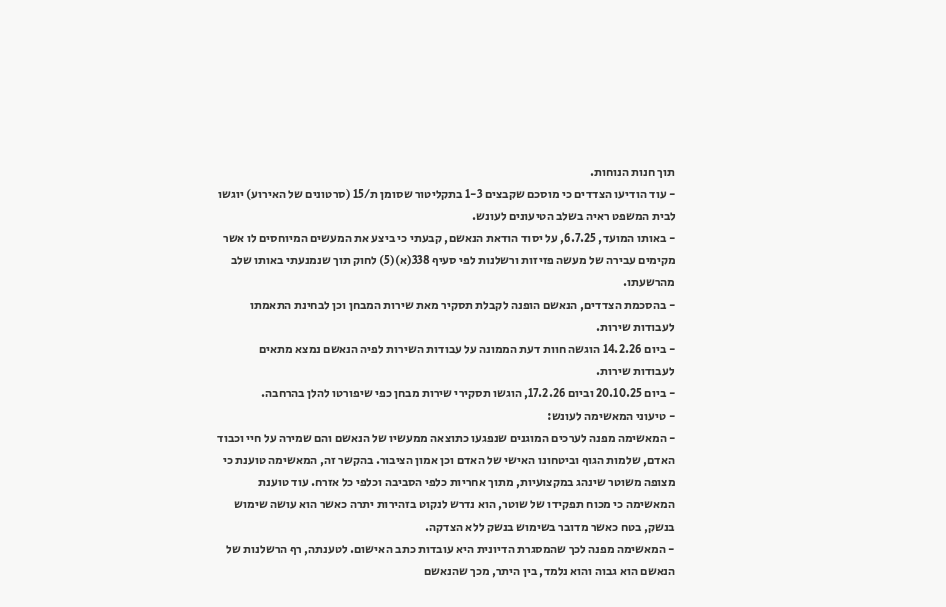תוך חנות הנוחות.
- עוד הודיעו הצדדים כי מוסכם שקבצים 1-3 בתקליטור שסומן ת/15 (סרטונים של האירוע) יוגשו לבית המשפט ראיה בשלב הטיעונים לעונש.
- באותו המועד, 6.7.25, על יסוד הודאת הנאשם, קבעתי כי ביצע את המעשים המיוחסים לו אשר מקימים עבירה של מעשה פזיזות ורשלנות לפי סעיף 338(א)(5) לחוק תוך שנמנעתי באותו שלב מהרשעתו.
- בהסכמת הצדדים, הנאשם הופנה לקבלת תסקיר מאת שירות המבחן וכן לבחינת התאמתו לעבודות שירות.
- ביום 14.2.26 הוגשה חוות דעת הממונה על עבודות השירות לפיה הנאשם נמצא מתאים לעבודות שירות.
- ביום 20.10.25 וביום 17.2.26, הוגשו תסקירי שירות מבחן כפי שיפורטו להלן בהרחבה.
- טיעוני המאשימה לעונש:
- המאשימה מפנה לערכים המוגנים שנפגעו כתוצאה ממעשיו של הנאשם והם שמירה על חיי וכבוד האדם, שלמות הגוף וביטחונו האישי של האדם וכן אמון הציבור. בהקשר זה, המאשימה טוענת כי מצופה משוטר שינהג במקצועיות, מתוך אחריות כלפי הסביבה וכלפי כל אזרח. עוד טוענת המאשימה כי מכוח תפקידו של שוטר, הוא נדרש לנקוט בזהירות יתרה כאשר הוא עושה שימוש בנשק, בטח כאשר מדובר בשימוש בנשק ללא הצדקה.
- המאשימה מפנה לכך שהמסגרת הדיונית היא עובדות כתב האישום. לטענתה, רף הרשלנות של הנאשם הוא גבוה והוא נלמד, בין היתר, מכך שהנאשם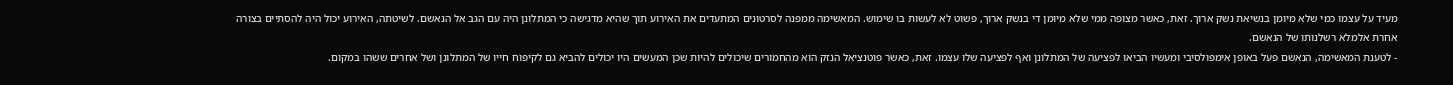מעיד על עצמו כמי שלא מיומן בנשיאת נשק ארוך. זאת, כאשר מצופה ממי שלא מיומן די בנשק ארוך, פשוט לא לעשות בו שימוש. המאשימה ממפנה לסרטונים המתעדים את האירוע תוך שהיא מדגישה כי המתלונן היה עם הגב אל הנאשם. לשיטתה, האירוע יכול היה להסתיים בצורה אחרת אלמלא רשלנותו של הנאשם.
- לטענת המאשימה, הנאשם פעל באופן אימפולסיבי ומעשיו הביאו לפציעה של המתלונן ואף לפציעה שלו עצמו. זאת, כאשר פוטנציאל הנזק הוא מהחמורים שיכולים להיות שכן המעשים היו יכולים להביא גם לקיפוח חייו של המתלונן ושל אחרים ששהו במקום.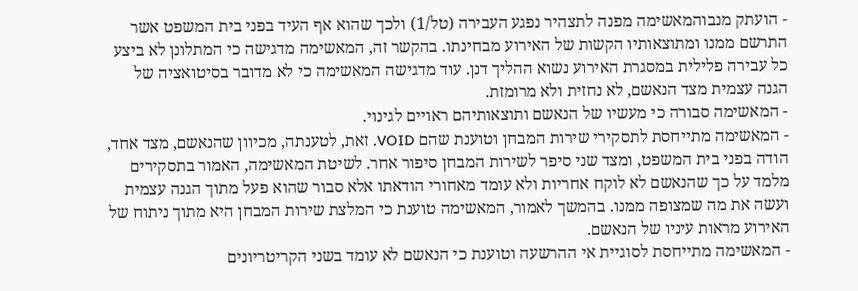- הועתק מנבוהמאשימה מפנה לתצהיר נפגע העבירה (טל/1) ולכך שהוא אף העיד בפני בית המשפט אשר התרשם ממנו ומתוצאותיו הקשות של האירוע מבחינתו. בהקשר זה, המאשימה מדגישה כי המתלונן לא ביצע כל עבירה פלילית במסגרת האירוע נשוא ההליך דנן. עוד מדגישה המאשימה כי לא מדובר בסיטואציה של הגנה עצמית מצד הנאשם, לא נחזית ולא מרומזת.
- המאשימה סבורה כי מעשיו של הנאשם ותוצאותיהם ראויים לגינוי.
- המאשימה מתייחסת לתסקירי שירות המבחן וטוענת שהם VOID. זאת, לטענתה, מכיוון שהנאשם, מצד אחד, הודה בפני בית המשפט, ומצד שני סיפר לשירות המבחן סיפור אחר. לשיטת המאשימה, האמור בתסקירים מלמד על כך שהנאשם לא לוקח אחריות ולא עומד מאחורי הודאתו אלא סבור שהוא פעל מתוך הגנה עצמית ועשה את מה שמצופה ממנו. בהמשך לאמור, המאשימה טוענת כי המלצת שירות המבחן היא מתוך ניתוח של האירוע מראות עיניו של הנאשם.
- המאשימה מתייחסת לסוגיית אי ההרשעה וטוענת כי הנאשם לא עומד בשני הקריטריונים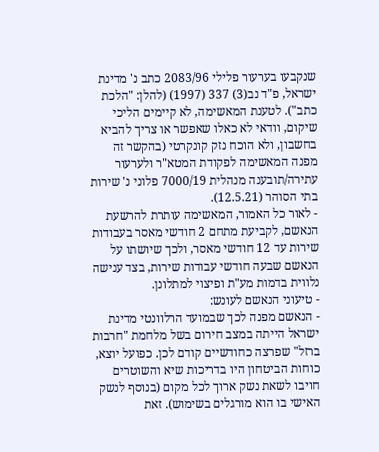שנקבעו בערעור פלילי 2083/96 כתב נ' מדינת ישראל, פ"ד נב(3) 337 (1997) (להלן: "הלכת כתב"). לטענת המאשימה, לא קיימים הליכי שיקום, וודאי לא כאלו שאפשר או צריך להביא בחשבון, ולא הוכח נזק קונקרטי (בהקשר זה מפנה המאשימה לפקודת המטא"ר ולערעור עתירה/תובענה מנהלית 7000/19 פלוני נ' שירות בתי הסוהר (12.5.21).
- לאור כל האמור, המאשימה עותרת להרשעת הנאשם, לקביעת מתחם 2 חודשי מאסר בעבודות שירות עד 12 חודשי מאסר, ולכך שיושתו על הנאשם שבעה חודשי עבודות שירות, בצד ענישה נלווית בדמות מע"ת ופיצוי למתלונן.
- טיעוני הנאשם לעונש:
- הנאשם מפנה לכך שבמועד הרלוונטי מדינת ישראל הייתה במצב חירום בשל מלחמת "חרבות ברזל" שפרצה כחודשיים קודם לכן. כפועל יוצא, כוחות הביטחון היו בדריכות שיא והשוטרים חויבו לשאת נשק ארוך לכל מקום (בנוסף לנשק האישי בו הוא מורגלים בשימוש). זאת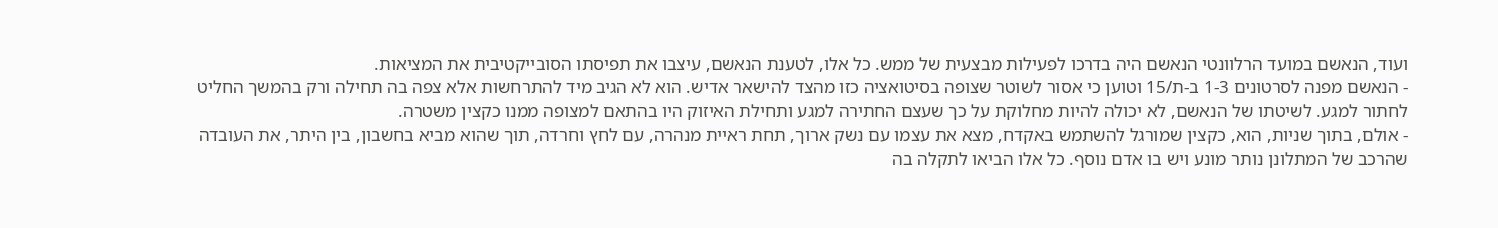ועוד, הנאשם במועד הרלוונטי הנאשם היה בדרכו לפעילות מבצעית של ממש. כל אלו, לטענת הנאשם, עיצבו את תפיסתו הסובייקטיבית את המציאות.
- הנאשם מפנה לסרטונים 1-3 ב-ת/15 וטוען כי אסור לשוטר שצופה בסיטואציה כזו מהצד להישאר אדיש. הוא לא הגיב מיד להתרחשות אלא צפה בה תחילה ורק בהמשך החליט לחתור למגע. לשיטתו של הנאשם, לא יכולה להיות מחלוקת על כך שעצם החתירה למגע ותחילת האיזוק היו בהתאם למצופה ממנו כקצין משטרה.
- אולם, בתוך שניות, הוא, כקצין שמורגל להשתמש באקדח, מצא את עצמו עם נשק ארוך, תחת ראיית מנהרה, עם לחץ וחרדה, תוך שהוא מביא בחשבון, בין היתר, את העובדה שהרכב של המתלונן נותר מונע ויש בו אדם נוסף. כל אלו הביאו לתקלה בה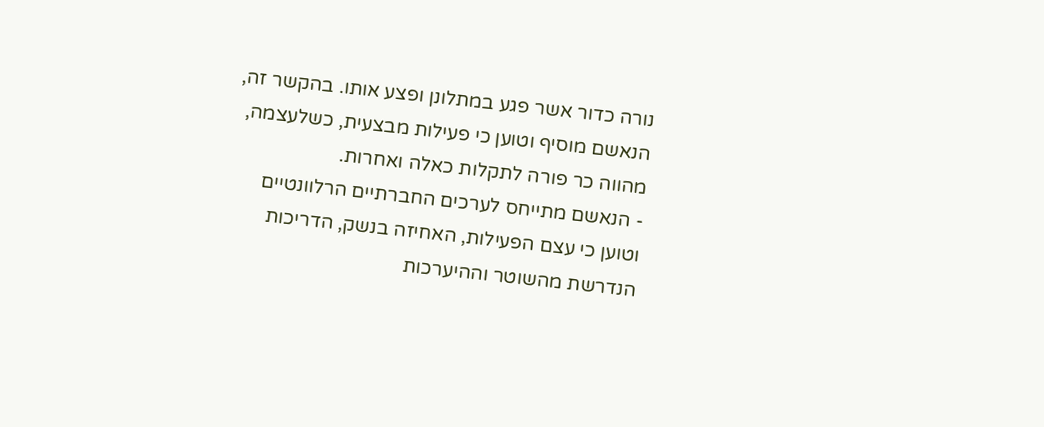נורה כדור אשר פגע במתלונן ופצע אותו. בהקשר זה, הנאשם מוסיף וטוען כי פעילות מבצעית, כשלעצמה, מהווה כר פורה לתקלות כאלה ואחרות.
- הנאשם מתייחס לערכים החברתיים הרלוונטיים וטוען כי עצם הפעילות, האחיזה בנשק, הדריכות הנדרשת מהשוטר וההיערכות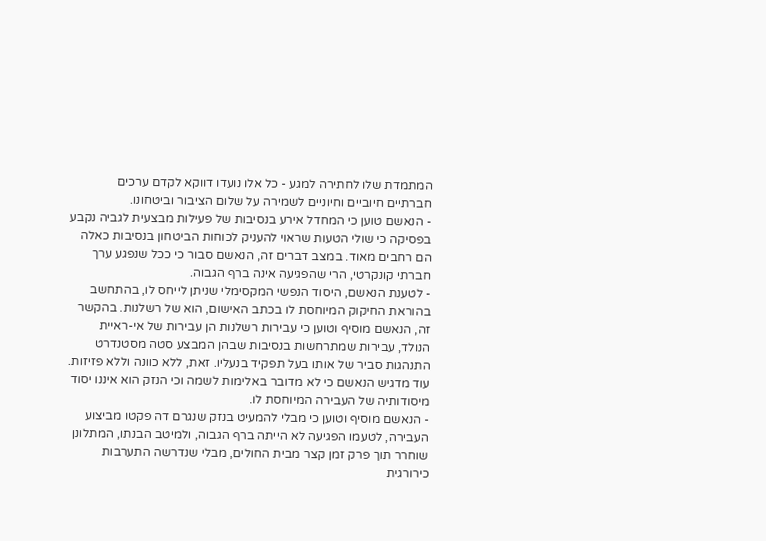המתמדת שלו לחתירה למגע - כל אלו נועדו דווקא לקדם ערכים חברתיים חיוביים וחיוניים לשמירה על שלום הציבור וביטחונו.
- הנאשם טוען כי המחדל אירע בנסיבות של פעילות מבצעית לגביה נקבע בפסיקה כי שולי הטעות שראוי להעניק לכוחות הביטחון בנסיבות כאלה הם רחבים מאוד. במצב דברים זה, הנאשם סבור כי ככל שנפגע ערך חברתי קונקרטי, הרי שהפגיעה אינה ברף הגבוה.
- לטענת הנאשם, היסוד הנפשי המקסימלי שניתן לייחס לו, בהתחשב בהוראת החיקוק המיוחסת לו בכתב האישום, הוא של רשלנות. בהקשר זה, הנאשם מוסיף וטוען כי עבירות רשלנות הן עבירות של אי-ראיית הנולד, עבירות שמתרחשות בנסיבות שבהן המבצע סטה מסטנדרט התנהגות סביר של אותו בעל תפקיד בנעליו. זאת, ללא כוונה וללא פזיזות. עוד מדגיש הנאשם כי לא מדובר באלימות לשמה וכי הנזק הוא איננו יסוד מיסודותיה של העבירה המיוחסת לו.
- הנאשם מוסיף וטוען כי מבלי להמעיט בנזק שנגרם דה פקטו מביצוע העבירה, לטעמו הפגיעה לא הייתה ברף הגבוה, ולמיטב הבנתו, המתלונן שוחרר תוך פרק זמן קצר מבית החולים, מבלי שנדרשה התערבות כירורגית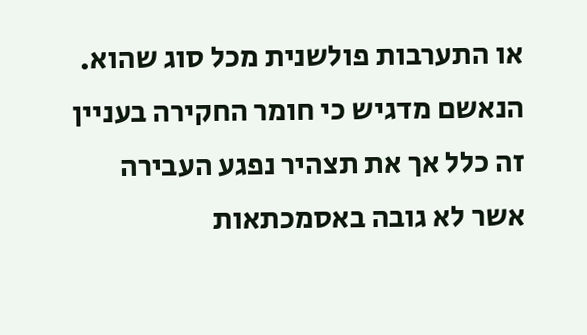או התערבות פולשנית מכל סוג שהוא. הנאשם מדגיש כי חומר החקירה בעניין זה כלל אך את תצהיר נפגע העבירה אשר לא גובה באסמכתאות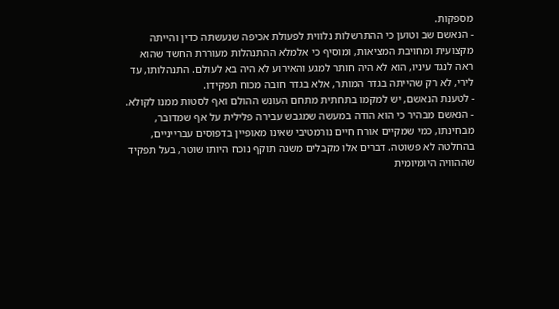מספקות.
- הנאשם שב וטוען כי ההתרשלות נלווית לפעולת אכיפה שנעשתה כדין והייתה מקצועית ומחויבת המציאות, ומוסיף כי אלמלא ההתנהלות מעוררת החשד שהוא ראה לנגד עיניו, הוא לא היה חותר למגע והאירוע לא היה בא לעולם. התנהלותו, עד לירי, לא רק שהייתה בגדר המותר, אלא בגדר חובה מכוח תפקידו.
- לטענת הנאשם, יש למקמו בתחתית מתחם העונש ההולם ואף לסטות ממנו לקולא.
- הנאשם מבהיר כי הוא הודה במעשה שמגבש עבירה פלילית על אף שמדובר, מבחינתו, כמי שמקיים אורח חיים נורמטיבי שאינו מאופיין בדפוסים עברייניים, בהחלטה לא פשוטה. דברים אלו מקבלים משנה תוקף נוכח היותו שוטר, בעל תפקיד שההוויה היומיומית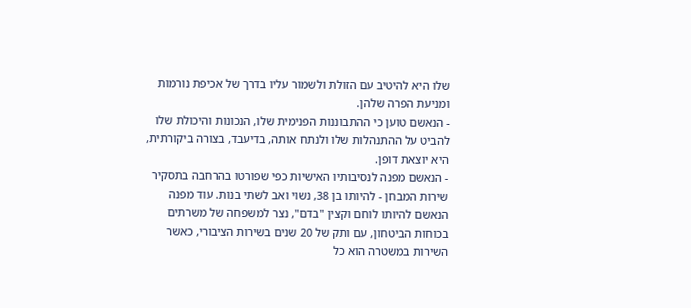שלו היא להיטיב עם הזולת ולשמור עליו בדרך של אכיפת נורמות ומניעת הפרה שלהן.
- הנאשם טוען כי ההתבוננות הפנימית שלו, הנכונות והיכולת שלו להביט על ההתנהלות שלו ולנתח אותה, בדיעבד, בצורה ביקורתית, היא יוצאת דופן.
- הנאשם מפנה לנסיבותיו האישיות כפי שפורטו בהרחבה בתסקיר שירות המבחן - להיותו בן 38, נשוי ואב לשתי בנות. עוד מפנה הנאשם להיותו לוחם וקצין "בדם", נצר למשפחה של משרתים בכוחות הביטחון, עם ותק של 20 שנים בשירות הציבורי, כאשר השירות במשטרה הוא כל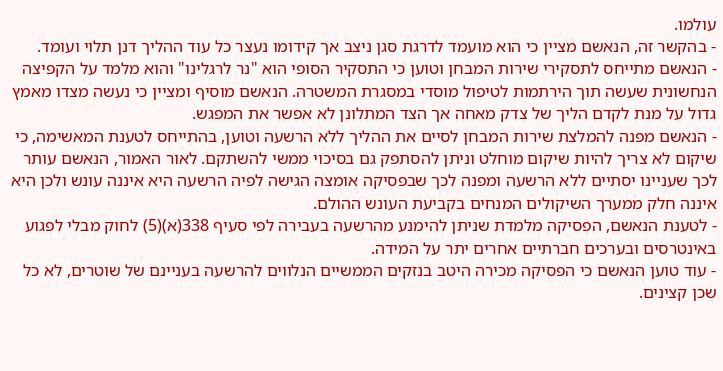עולמו.
- בהקשר זה, הנאשם מציין כי הוא מועמד לדרגת סגן ניצב אך קידומו נעצר כל עוד ההליך דנן תלוי ועומד.
- הנאשם מתייחס לתסקירי שירות המבחן וטוען כי התסקיר הסופי הוא "נר לרגלינו" והוא מלמד על הקפיצה הנחשונית שעשה תוך הירתמות לטיפול מוסדי במסגרת המשטרה. הנאשם מוסיף ומציין כי נעשה מצדו מאמץ גדול על מנת לקדם הליך של צדק מאחה אך הצד המתלונן לא אפשר את המפגש.
- הנאשם מפנה להמלצת שירות המבחן לסיים את ההליך ללא הרשעה וטוען, בהתייחס לטענת המאשימה, כי שיקום לא צריך להיות שיקום מוחלט וניתן להסתפק גם בסיכוי ממשי להשתקם. לאור האמור, הנאשם עותר לכך שעניינו יסתיים ללא הרשעה ומפנה לכך שבפסיקה אומצה הגישה לפיה הרשעה היא איננה עונש ולכן היא איננה חלק ממערך השיקולים המנחים בקביעת העונש ההולם.
- לטענת הנאשם, הפסיקה מלמדת שניתן להימנע מהרשעה בעבירה לפי סעיף 338(א)(5) לחוק מבלי לפגוע באינטרסים ובערכים חברתיים אחרים יתר על המידה.
- עוד טוען הנאשם כי הפסיקה מכירה היטב בנזקים הממשיים הנלווים להרשעה בעניינם של שוטרים, לא כל שכן קצינים.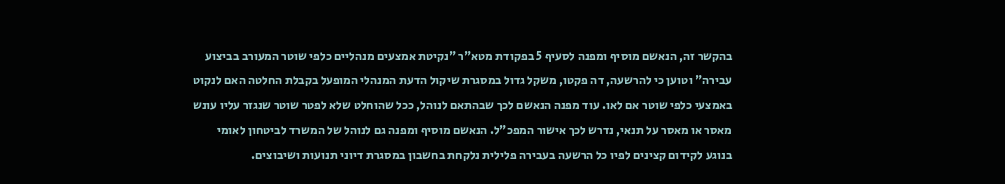בהקשר זה, הנאשם מוסיף ומפנה לסעיף 5 בפקודת מטא"ר "נקיטת אמצעים מנהליים כלפי שוטר המעורב בביצוע עבירה" וטוען כי להרשעה, דה פקטו, משקל גדול במסגרת שיקול הדעת המנהלי המופעל בקבלת החלטה האם לנקוט באמצעי כלפי שוטר אם לאו. עוד מפנה הנאשם לכך שבהתאם לנוהל, ככל שהוחלט שלא לפטר שוטר שנגזר עליו עונש מאסר או מאסר על תנאי, נדרש לכך אישור המפכ"ל. הנאשם מוסיף ומפנה גם לנוהל של המשרד לביטחון לאומי בנוגע לקידום קצינים לפיו כל הרשעה בעבירה פלילית נלקחת בחשבון במסגרת דיוני תנועות ושיבוצים.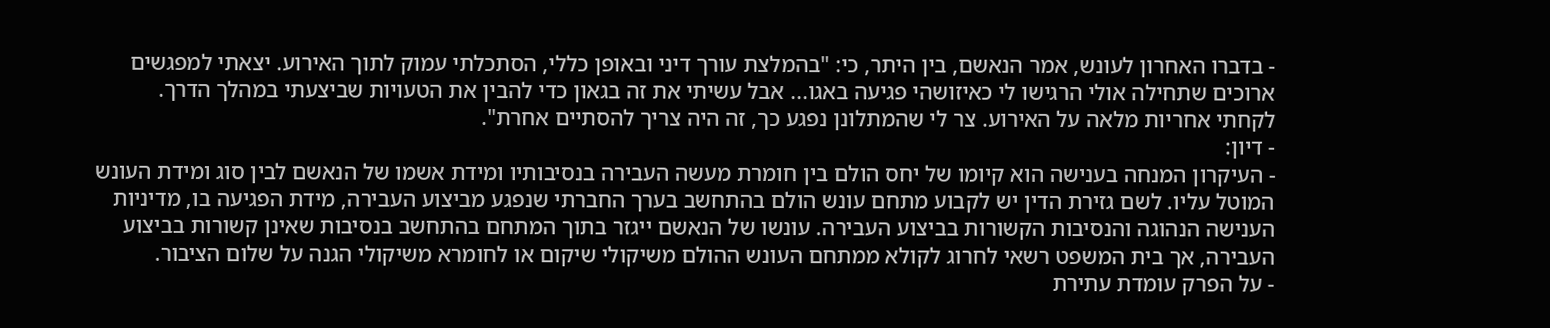- בדברו האחרון לעונש, אמר הנאשם, בין היתר, כי: "בהמלצת עורך דיני ובאופן כללי, הסתכלתי עמוק לתוך האירוע. יצאתי למפגשים ארוכים שתחילה אולי הרגישו לי כאיזושהי פגיעה באגו... אבל עשיתי את זה בגאון כדי להבין את הטעויות שביצעתי במהלך הדרך. לקחתי אחריות מלאה על האירוע. צר לי שהמתלונן נפגע כך, זה היה צריך להסתיים אחרת".
- דיון:
- העיקרון המנחה בענישה הוא קיומו של יחס הולם בין חומרת מעשה העבירה בנסיבותיו ומידת אשמו של הנאשם לבין סוג ומידת העונש המוטל עליו. לשם גזירת הדין יש לקבוע מתחם עונש הולם בהתחשב בערך החברתי שנפגע מביצוע העבירה, מידת הפגיעה בו, מדיניות הענישה הנהוגה והנסיבות הקשורות בביצוע העבירה. עונשו של הנאשם ייגזר בתוך המתחם בהתחשב בנסיבות שאינן קשורות בביצוע העבירה, אך בית המשפט רשאי לחרוג לקולא ממתחם העונש ההולם משיקולי שיקום או לחומרא משיקולי הגנה על שלום הציבור.
- על הפרק עומדת עתירת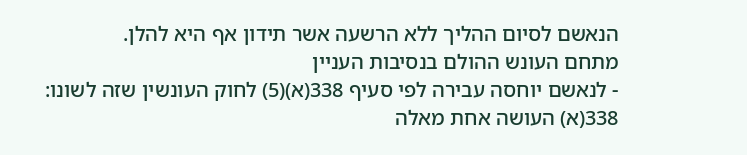הנאשם לסיום ההליך ללא הרשעה אשר תידון אף היא להלן.
מתחם העונש ההולם בנסיבות העניין
- לנאשם יוחסה עבירה לפי סעיף 338(א)(5) לחוק העונשין שזה לשונו:
338(א) העושה אחת מאלה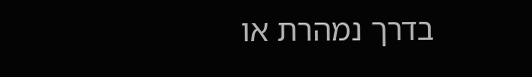בדרך נמהרת או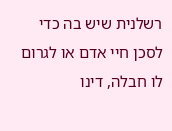רשלנית שיש בה כדי לסכן חיי אדם או לגרום לו חבלה, דינו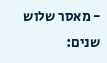- מאסר שלוש שנים: